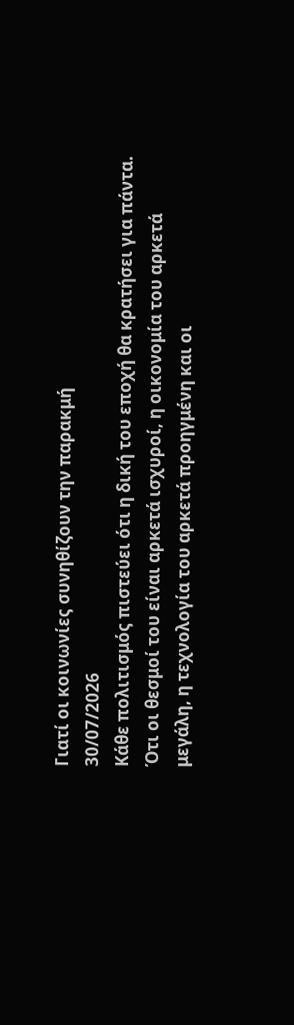Γιατί οι κοινωνίες συνηθίζουν την παρακμή
30/07/2026
Κάθε πολιτισμός πιστεύει ότι η δική του εποχή θα κρατήσει για πάντα. Ότι οι θεσμοί του είναι αρκετά ισχυροί, η οικονομία του αρκετά μεγάλη, η τεχνολογία του αρκετά προηγμένη και οι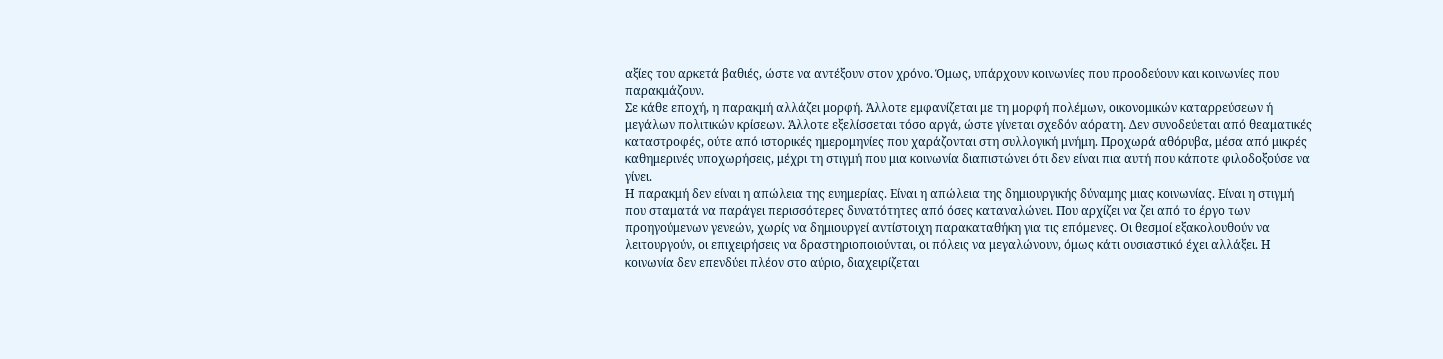αξίες του αρκετά βαθιές, ώστε να αντέξουν στον χρόνο. Όμως, υπάρχουν κοινωνίες που προοδεύουν και κοινωνίες που παρακμάζουν.
Σε κάθε εποχή, η παρακμή αλλάζει μορφή. Άλλοτε εμφανίζεται με τη μορφή πολέμων, οικονομικών καταρρεύσεων ή μεγάλων πολιτικών κρίσεων. Άλλοτε εξελίσσεται τόσο αργά, ώστε γίνεται σχεδόν αόρατη. Δεν συνοδεύεται από θεαματικές καταστροφές, ούτε από ιστορικές ημερομηνίες που χαράζονται στη συλλογική μνήμη. Προχωρά αθόρυβα, μέσα από μικρές καθημερινές υποχωρήσεις, μέχρι τη στιγμή που μια κοινωνία διαπιστώνει ότι δεν είναι πια αυτή που κάποτε φιλοδοξούσε να γίνει.
Η παρακμή δεν είναι η απώλεια της ευημερίας. Είναι η απώλεια της δημιουργικής δύναμης μιας κοινωνίας. Είναι η στιγμή που σταματά να παράγει περισσότερες δυνατότητες από όσες καταναλώνει. Που αρχίζει να ζει από το έργο των προηγούμενων γενεών, χωρίς να δημιουργεί αντίστοιχη παρακαταθήκη για τις επόμενες. Οι θεσμοί εξακολουθούν να λειτουργούν, οι επιχειρήσεις να δραστηριοποιούνται, οι πόλεις να μεγαλώνουν, όμως κάτι ουσιαστικό έχει αλλάξει. Η κοινωνία δεν επενδύει πλέον στο αύριο, διαχειρίζεται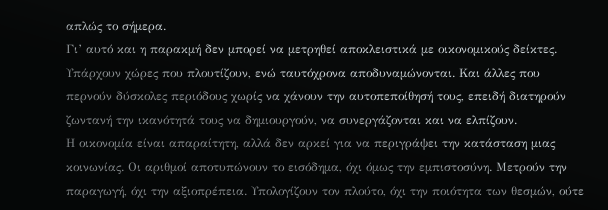απλώς το σήμερα.
Γι’ αυτό και η παρακμή δεν μπορεί να μετρηθεί αποκλειστικά με οικονομικούς δείκτες. Υπάρχουν χώρες που πλουτίζουν, ενώ ταυτόχρονα αποδυναμώνονται. Και άλλες που περνούν δύσκολες περιόδους χωρίς να χάνουν την αυτοπεποίθησή τους, επειδή διατηρούν ζωντανή την ικανότητά τους να δημιουργούν, να συνεργάζονται και να ελπίζουν.
Η οικονομία είναι απαραίτητη, αλλά δεν αρκεί για να περιγράψει την κατάσταση μιας κοινωνίας. Οι αριθμοί αποτυπώνουν το εισόδημα, όχι όμως την εμπιστοσύνη. Μετρούν την παραγωγή, όχι την αξιοπρέπεια. Υπολογίζουν τον πλούτο, όχι την ποιότητα των θεσμών, ούτε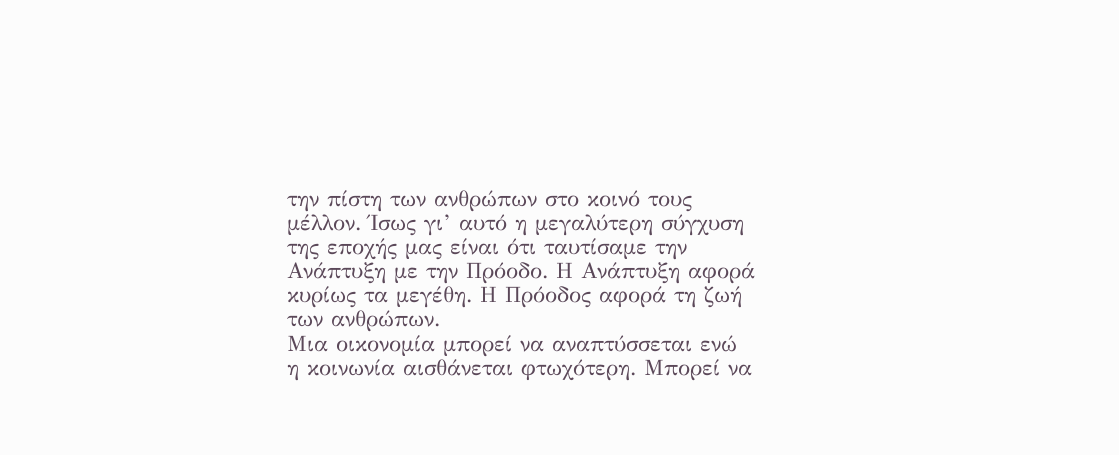την πίστη των ανθρώπων στο κοινό τους μέλλον. Ίσως γι’ αυτό η μεγαλύτερη σύγχυση της εποχής μας είναι ότι ταυτίσαμε την Ανάπτυξη με την Πρόοδο. Η Ανάπτυξη αφορά κυρίως τα μεγέθη. Η Πρόοδος αφορά τη ζωή των ανθρώπων.
Μια οικονομία μπορεί να αναπτύσσεται ενώ η κοινωνία αισθάνεται φτωχότερη. Μπορεί να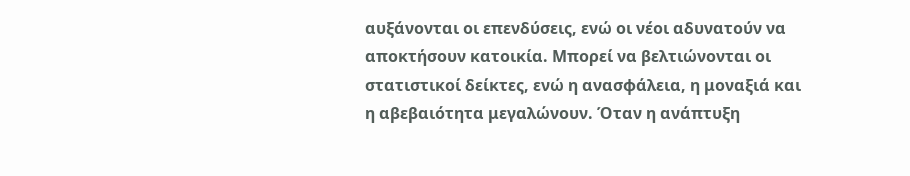αυξάνονται οι επενδύσεις, ενώ οι νέοι αδυνατούν να αποκτήσουν κατοικία. Μπορεί να βελτιώνονται οι στατιστικοί δείκτες, ενώ η ανασφάλεια, η μοναξιά και η αβεβαιότητα μεγαλώνουν. Όταν η ανάπτυξη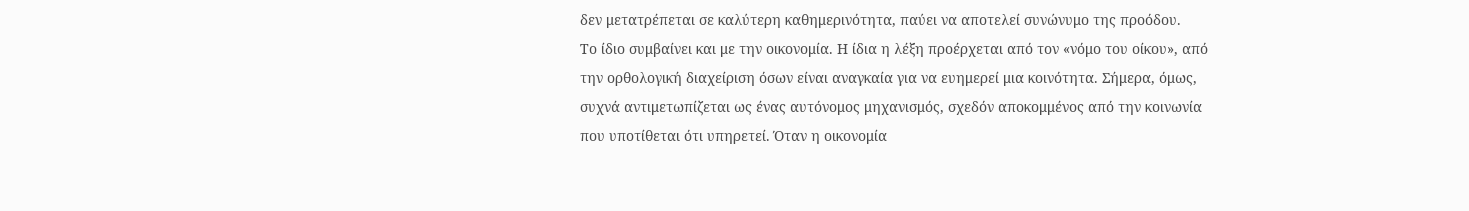δεν μετατρέπεται σε καλύτερη καθημερινότητα, παύει να αποτελεί συνώνυμο της προόδου.
Το ίδιο συμβαίνει και με την οικονομία. Η ίδια η λέξη προέρχεται από τον «νόμο του οίκου», από την ορθολογική διαχείριση όσων είναι αναγκαία για να ευημερεί μια κοινότητα. Σήμερα, όμως, συχνά αντιμετωπίζεται ως ένας αυτόνομος μηχανισμός, σχεδόν αποκομμένος από την κοινωνία που υποτίθεται ότι υπηρετεί. Όταν η οικονομία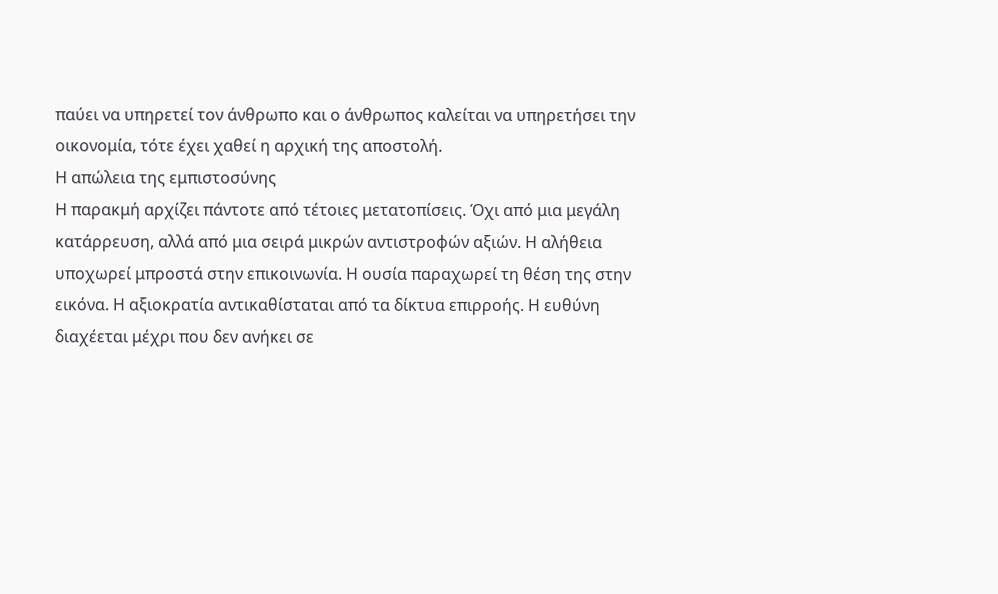παύει να υπηρετεί τον άνθρωπο και ο άνθρωπος καλείται να υπηρετήσει την οικονομία, τότε έχει χαθεί η αρχική της αποστολή.
Η απώλεια της εμπιστοσύνης
Η παρακμή αρχίζει πάντοτε από τέτοιες μετατοπίσεις. Όχι από μια μεγάλη κατάρρευση, αλλά από μια σειρά μικρών αντιστροφών αξιών. Η αλήθεια υποχωρεί μπροστά στην επικοινωνία. Η ουσία παραχωρεί τη θέση της στην εικόνα. Η αξιοκρατία αντικαθίσταται από τα δίκτυα επιρροής. Η ευθύνη διαχέεται μέχρι που δεν ανήκει σε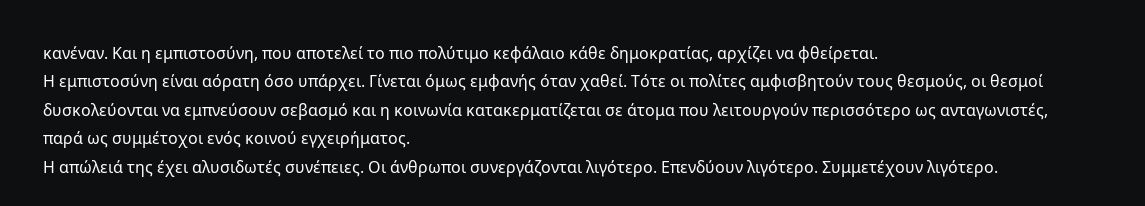κανέναν. Και η εμπιστοσύνη, που αποτελεί το πιο πολύτιμο κεφάλαιο κάθε δημοκρατίας, αρχίζει να φθείρεται.
Η εμπιστοσύνη είναι αόρατη όσο υπάρχει. Γίνεται όμως εμφανής όταν χαθεί. Τότε οι πολίτες αμφισβητούν τους θεσμούς, οι θεσμοί δυσκολεύονται να εμπνεύσουν σεβασμό και η κοινωνία κατακερματίζεται σε άτομα που λειτουργούν περισσότερο ως ανταγωνιστές, παρά ως συμμέτοχοι ενός κοινού εγχειρήματος.
Η απώλειά της έχει αλυσιδωτές συνέπειες. Οι άνθρωποι συνεργάζονται λιγότερο. Επενδύουν λιγότερο. Συμμετέχουν λιγότερο.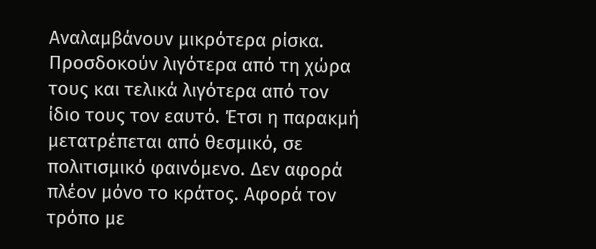Αναλαμβάνουν μικρότερα ρίσκα. Προσδοκούν λιγότερα από τη χώρα τους και τελικά λιγότερα από τον ίδιο τους τον εαυτό. Έτσι η παρακμή μετατρέπεται από θεσμικό, σε πολιτισμικό φαινόμενο. Δεν αφορά πλέον μόνο το κράτος. Αφορά τον τρόπο με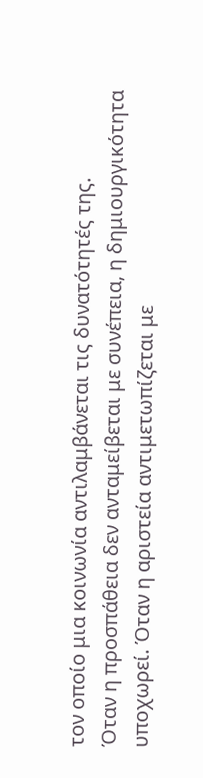τον οποίο μια κοινωνία αντιλαμβάνεται τις δυνατότητές της.
Όταν η προσπάθεια δεν ανταμείβεται με συνέπεια, η δημιουργικότητα υποχωρεί. Όταν η αριστεία αντιμετωπίζεται με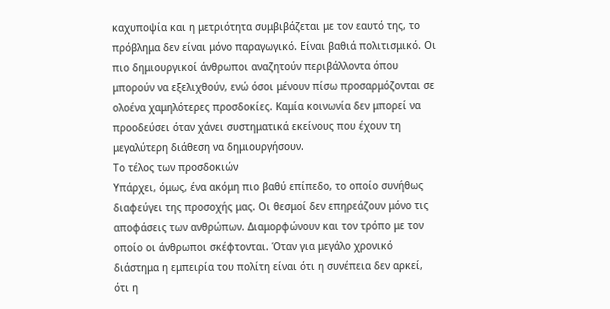καχυποψία και η μετριότητα συμβιβάζεται με τον εαυτό της, το πρόβλημα δεν είναι μόνο παραγωγικό. Είναι βαθιά πολιτισμικό. Οι πιο δημιουργικοί άνθρωποι αναζητούν περιβάλλοντα όπου μπορούν να εξελιχθούν, ενώ όσοι μένουν πίσω προσαρμόζονται σε ολοένα χαμηλότερες προσδοκίες. Καμία κοινωνία δεν μπορεί να προοδεύσει όταν χάνει συστηματικά εκείνους που έχουν τη μεγαλύτερη διάθεση να δημιουργήσουν.
Το τέλος των προσδοκιών
Υπάρχει, όμως, ένα ακόμη πιο βαθύ επίπεδο, το οποίο συνήθως διαφεύγει της προσοχής μας. Οι θεσμοί δεν επηρεάζουν μόνο τις αποφάσεις των ανθρώπων. Διαμορφώνουν και τον τρόπο με τον οποίο οι άνθρωποι σκέφτονται. Όταν για μεγάλο χρονικό διάστημα η εμπειρία του πολίτη είναι ότι η συνέπεια δεν αρκεί, ότι η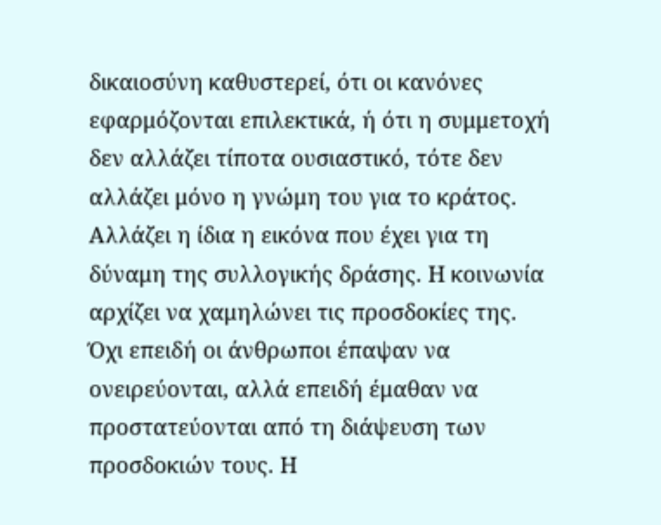δικαιοσύνη καθυστερεί, ότι οι κανόνες εφαρμόζονται επιλεκτικά, ή ότι η συμμετοχή δεν αλλάζει τίποτα ουσιαστικό, τότε δεν αλλάζει μόνο η γνώμη του για το κράτος. Αλλάζει η ίδια η εικόνα που έχει για τη δύναμη της συλλογικής δράσης. Η κοινωνία αρχίζει να χαμηλώνει τις προσδοκίες της.
Όχι επειδή οι άνθρωποι έπαψαν να ονειρεύονται, αλλά επειδή έμαθαν να προστατεύονται από τη διάψευση των προσδοκιών τους. Η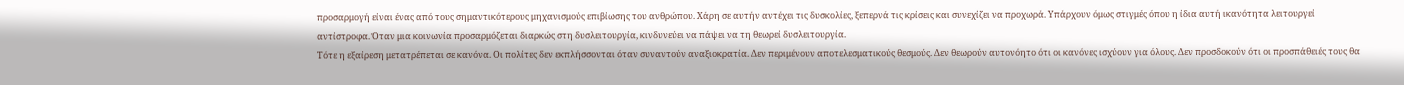προσαρμογή είναι ένας από τους σημαντικότερους μηχανισμούς επιβίωσης του ανθρώπου. Χάρη σε αυτήν αντέχει τις δυσκολίες, ξεπερνά τις κρίσεις και συνεχίζει να προχωρά. Υπάρχουν όμως στιγμές όπου η ίδια αυτή ικανότητα λειτουργεί αντίστροφα. Όταν μια κοινωνία προσαρμόζεται διαρκώς στη δυσλειτουργία, κινδυνεύει να πάψει να τη θεωρεί δυσλειτουργία.
Τότε η εξαίρεση μετατρέπεται σε κανόνα. Οι πολίτες δεν εκπλήσσονται όταν συναντούν αναξιοκρατία. Δεν περιμένουν αποτελεσματικούς θεσμούς. Δεν θεωρούν αυτονόητο ότι οι κανόνες ισχύουν για όλους. Δεν προσδοκούν ότι οι προσπάθειές τους θα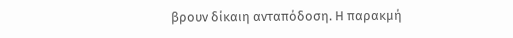βρουν δίκαιη ανταπόδοση. Η παρακμή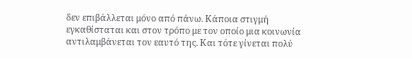δεν επιβάλλεται μόνο από πάνω. Κάποια στιγμή εγκαθίσταται και στον τρόπο με τον οποίο μια κοινωνία αντιλαμβάνεται τον εαυτό της. Και τότε γίνεται πολύ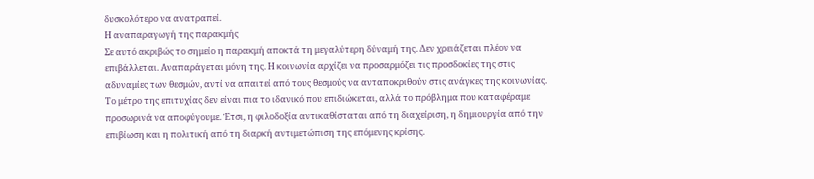δυσκολότερο να ανατραπεί.
Η αναπαραγωγή της παρακμής
Σε αυτό ακριβώς το σημείο η παρακμή αποκτά τη μεγαλύτερη δύναμή της. Δεν χρειάζεται πλέον να επιβάλλεται. Αναπαράγεται μόνη της. Η κοινωνία αρχίζει να προσαρμόζει τις προσδοκίες της στις αδυναμίες των θεσμών, αντί να απαιτεί από τους θεσμούς να ανταποκριθούν στις ανάγκες της κοινωνίας. Το μέτρο της επιτυχίας δεν είναι πια το ιδανικό που επιδιώκεται, αλλά το πρόβλημα που καταφέραμε προσωρινά να αποφύγουμε. Έτσι, η φιλοδοξία αντικαθίσταται από τη διαχείριση, η δημιουργία από την επιβίωση και η πολιτική από τη διαρκή αντιμετώπιση της επόμενης κρίσης.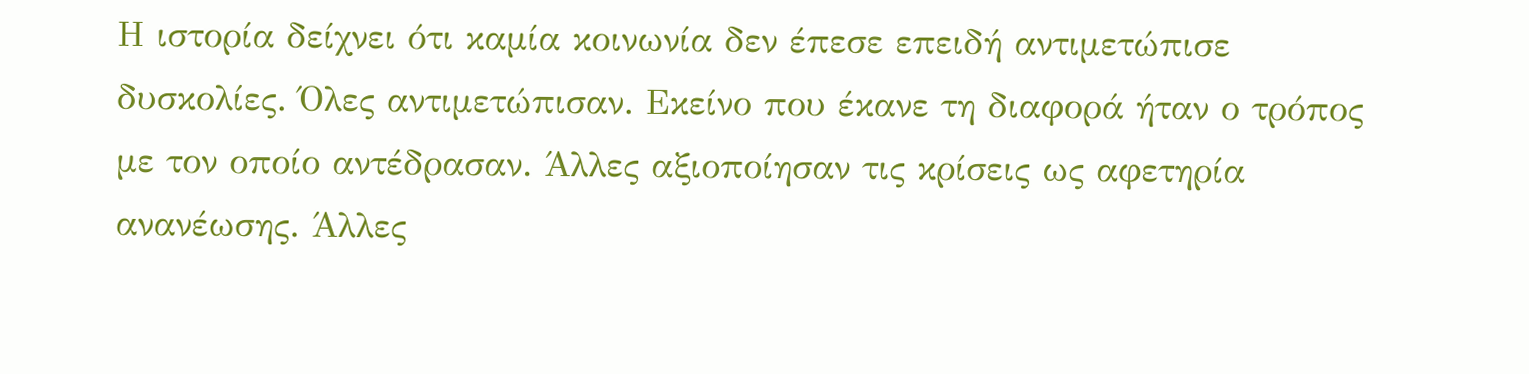Η ιστορία δείχνει ότι καμία κοινωνία δεν έπεσε επειδή αντιμετώπισε δυσκολίες. Όλες αντιμετώπισαν. Εκείνο που έκανε τη διαφορά ήταν ο τρόπος με τον οποίο αντέδρασαν. Άλλες αξιοποίησαν τις κρίσεις ως αφετηρία ανανέωσης. Άλλες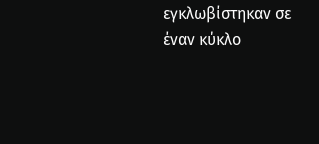εγκλωβίστηκαν σε έναν κύκλο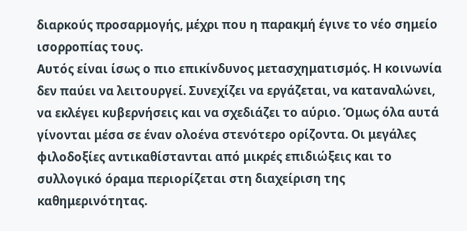διαρκούς προσαρμογής, μέχρι που η παρακμή έγινε το νέο σημείο ισορροπίας τους.
Αυτός είναι ίσως ο πιο επικίνδυνος μετασχηματισμός. Η κοινωνία δεν παύει να λειτουργεί. Συνεχίζει να εργάζεται, να καταναλώνει, να εκλέγει κυβερνήσεις και να σχεδιάζει το αύριο. Όμως όλα αυτά γίνονται μέσα σε έναν ολοένα στενότερο ορίζοντα. Οι μεγάλες φιλοδοξίες αντικαθίστανται από μικρές επιδιώξεις και το συλλογικό όραμα περιορίζεται στη διαχείριση της καθημερινότητας.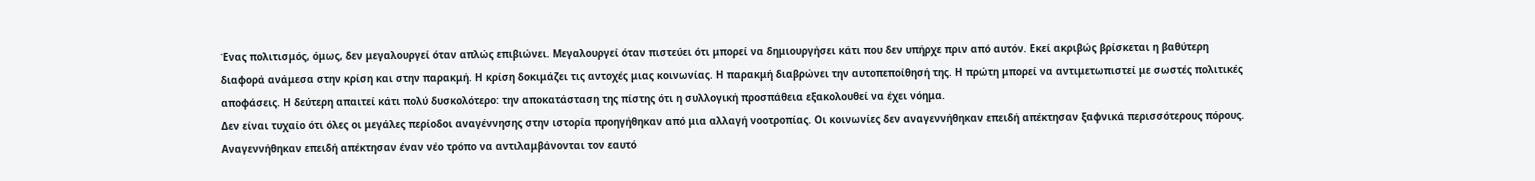Ένας πολιτισμός, όμως, δεν μεγαλουργεί όταν απλώς επιβιώνει. Μεγαλουργεί όταν πιστεύει ότι μπορεί να δημιουργήσει κάτι που δεν υπήρχε πριν από αυτόν. Εκεί ακριβώς βρίσκεται η βαθύτερη διαφορά ανάμεσα στην κρίση και στην παρακμή. Η κρίση δοκιμάζει τις αντοχές μιας κοινωνίας. Η παρακμή διαβρώνει την αυτοπεποίθησή της. Η πρώτη μπορεί να αντιμετωπιστεί με σωστές πολιτικές αποφάσεις. Η δεύτερη απαιτεί κάτι πολύ δυσκολότερο: την αποκατάσταση της πίστης ότι η συλλογική προσπάθεια εξακολουθεί να έχει νόημα.
Δεν είναι τυχαίο ότι όλες οι μεγάλες περίοδοι αναγέννησης στην ιστορία προηγήθηκαν από μια αλλαγή νοοτροπίας. Οι κοινωνίες δεν αναγεννήθηκαν επειδή απέκτησαν ξαφνικά περισσότερους πόρους. Αναγεννήθηκαν επειδή απέκτησαν έναν νέο τρόπο να αντιλαμβάνονται τον εαυτό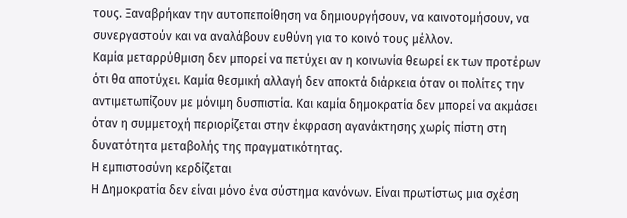τους. Ξαναβρήκαν την αυτοπεποίθηση να δημιουργήσουν, να καινοτομήσουν, να συνεργαστούν και να αναλάβουν ευθύνη για το κοινό τους μέλλον.
Καμία μεταρρύθμιση δεν μπορεί να πετύχει αν η κοινωνία θεωρεί εκ των προτέρων ότι θα αποτύχει. Καμία θεσμική αλλαγή δεν αποκτά διάρκεια όταν οι πολίτες την αντιμετωπίζουν με μόνιμη δυσπιστία. Και καμία δημοκρατία δεν μπορεί να ακμάσει όταν η συμμετοχή περιορίζεται στην έκφραση αγανάκτησης χωρίς πίστη στη δυνατότητα μεταβολής της πραγματικότητας.
Η εμπιστοσύνη κερδίζεται
Η Δημοκρατία δεν είναι μόνο ένα σύστημα κανόνων. Είναι πρωτίστως μια σχέση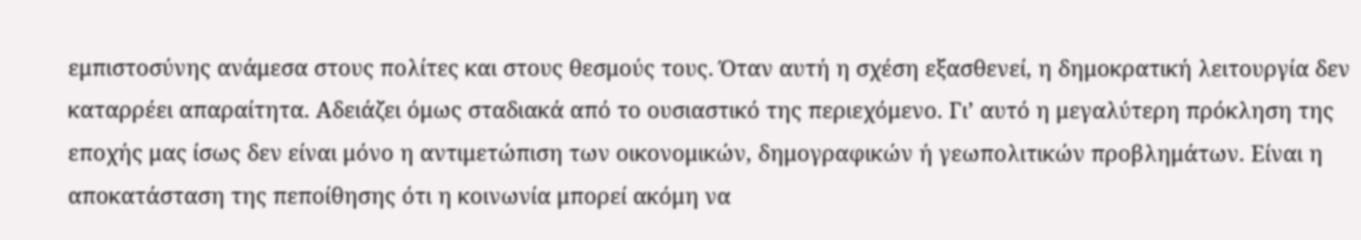εμπιστοσύνης ανάμεσα στους πολίτες και στους θεσμούς τους. Όταν αυτή η σχέση εξασθενεί, η δημοκρατική λειτουργία δεν καταρρέει απαραίτητα. Αδειάζει όμως σταδιακά από το ουσιαστικό της περιεχόμενο. Γι’ αυτό η μεγαλύτερη πρόκληση της εποχής μας ίσως δεν είναι μόνο η αντιμετώπιση των οικονομικών, δημογραφικών ή γεωπολιτικών προβλημάτων. Είναι η αποκατάσταση της πεποίθησης ότι η κοινωνία μπορεί ακόμη να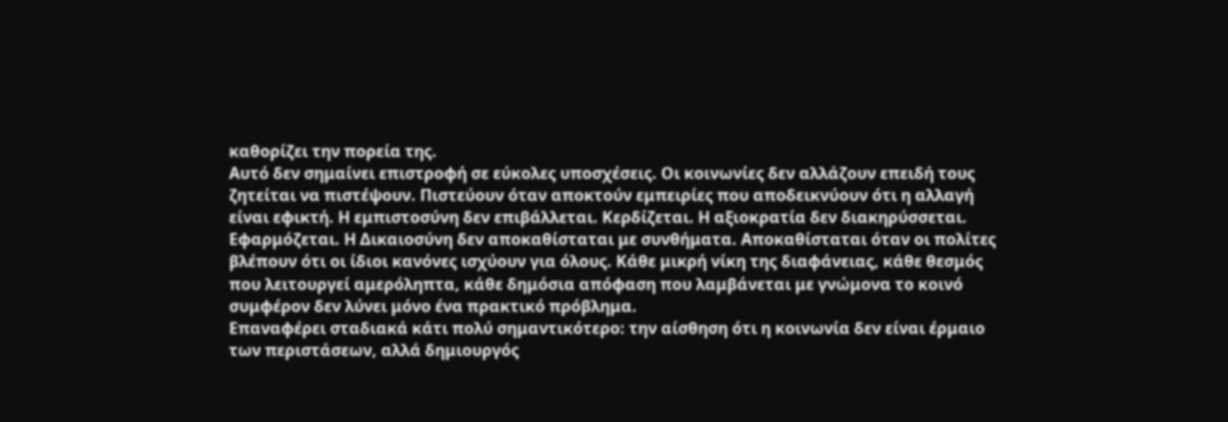καθορίζει την πορεία της.
Αυτό δεν σημαίνει επιστροφή σε εύκολες υποσχέσεις. Οι κοινωνίες δεν αλλάζουν επειδή τους ζητείται να πιστέψουν. Πιστεύουν όταν αποκτούν εμπειρίες που αποδεικνύουν ότι η αλλαγή είναι εφικτή. Η εμπιστοσύνη δεν επιβάλλεται. Κερδίζεται. Η αξιοκρατία δεν διακηρύσσεται. Εφαρμόζεται. Η Δικαιοσύνη δεν αποκαθίσταται με συνθήματα. Αποκαθίσταται όταν οι πολίτες βλέπουν ότι οι ίδιοι κανόνες ισχύουν για όλους. Κάθε μικρή νίκη της διαφάνειας, κάθε θεσμός που λειτουργεί αμερόληπτα, κάθε δημόσια απόφαση που λαμβάνεται με γνώμονα το κοινό συμφέρον δεν λύνει μόνο ένα πρακτικό πρόβλημα.
Επαναφέρει σταδιακά κάτι πολύ σημαντικότερο: την αίσθηση ότι η κοινωνία δεν είναι έρμαιο των περιστάσεων, αλλά δημιουργός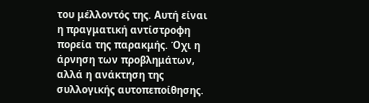του μέλλοντός της. Αυτή είναι η πραγματική αντίστροφη πορεία της παρακμής. Όχι η άρνηση των προβλημάτων, αλλά η ανάκτηση της συλλογικής αυτοπεποίθησης.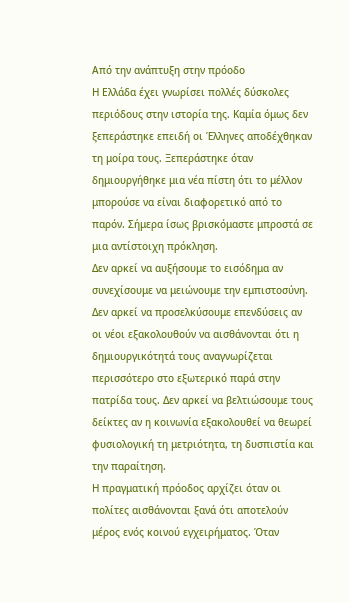Από την ανάπτυξη στην πρόοδο
Η Ελλάδα έχει γνωρίσει πολλές δύσκολες περιόδους στην ιστορία της. Καμία όμως δεν ξεπεράστηκε επειδή οι Έλληνες αποδέχθηκαν τη μοίρα τους. Ξεπεράστηκε όταν δημιουργήθηκε μια νέα πίστη ότι το μέλλον μπορούσε να είναι διαφορετικό από το παρόν. Σήμερα ίσως βρισκόμαστε μπροστά σε μια αντίστοιχη πρόκληση.
Δεν αρκεί να αυξήσουμε το εισόδημα αν συνεχίσουμε να μειώνουμε την εμπιστοσύνη. Δεν αρκεί να προσελκύσουμε επενδύσεις αν οι νέοι εξακολουθούν να αισθάνονται ότι η δημιουργικότητά τους αναγνωρίζεται περισσότερο στο εξωτερικό παρά στην πατρίδα τους. Δεν αρκεί να βελτιώσουμε τους δείκτες αν η κοινωνία εξακολουθεί να θεωρεί φυσιολογική τη μετριότητα, τη δυσπιστία και την παραίτηση.
Η πραγματική πρόοδος αρχίζει όταν οι πολίτες αισθάνονται ξανά ότι αποτελούν μέρος ενός κοινού εγχειρήματος. Όταν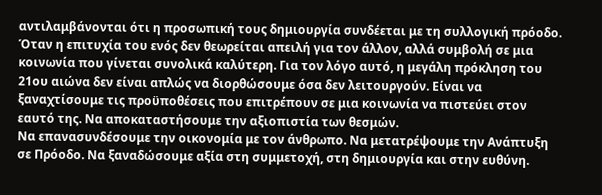αντιλαμβάνονται ότι η προσωπική τους δημιουργία συνδέεται με τη συλλογική πρόοδο. Όταν η επιτυχία του ενός δεν θεωρείται απειλή για τον άλλον, αλλά συμβολή σε μια κοινωνία που γίνεται συνολικά καλύτερη. Για τον λόγο αυτό, η μεγάλη πρόκληση του 21ου αιώνα δεν είναι απλώς να διορθώσουμε όσα δεν λειτουργούν. Είναι να ξαναχτίσουμε τις προϋποθέσεις που επιτρέπουν σε μια κοινωνία να πιστεύει στον εαυτό της. Να αποκαταστήσουμε την αξιοπιστία των θεσμών.
Να επανασυνδέσουμε την οικονομία με τον άνθρωπο. Να μετατρέψουμε την Ανάπτυξη σε Πρόοδο. Να ξαναδώσουμε αξία στη συμμετοχή, στη δημιουργία και στην ευθύνη.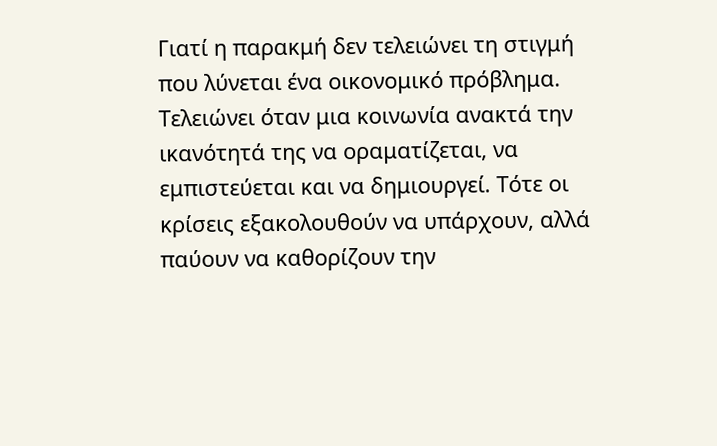Γιατί η παρακμή δεν τελειώνει τη στιγμή που λύνεται ένα οικονομικό πρόβλημα. Τελειώνει όταν μια κοινωνία ανακτά την ικανότητά της να οραματίζεται, να εμπιστεύεται και να δημιουργεί. Τότε οι κρίσεις εξακολουθούν να υπάρχουν, αλλά παύουν να καθορίζουν την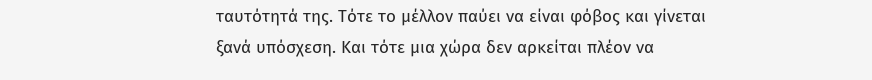ταυτότητά της. Τότε το μέλλον παύει να είναι φόβος και γίνεται ξανά υπόσχεση. Και τότε μια χώρα δεν αρκείται πλέον να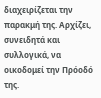διαχειρίζεται την παρακμή της. Αρχίζει, συνειδητά και συλλογικά, να οικοδομεί την Πρόοδό της.